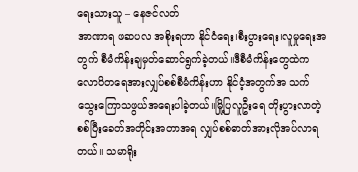ရေးသားသူ – နေဇင်လတ်
အာဏာရ ဖဆပလ အစိုးရဟာ နိုင်ငံရေး၊စီးပွားရေး၊လူမှုရေးအတွက် စီမံကိန်းချမှတ်ဆောင်ရွက်ခဲ့တယ်။ဒီစီမံကိန်းတွေထဲက လောပိတရေအားလျှပ်စစ်စီမံကိန်းဟာ နိုင်ငံ့အတွက်အ သက်သွေးကြောသဖွယ်အရေးပါခဲ့တယ်။မြို့ပြလူဦးရေ တိုးပွားလာတဲ့ စစ်ပြီးခေတ်အတိုင်းအတာအရ လျှပ်စစ်ဓာတ်အားလိုအပ်လာရတယ်။ သမာရိုး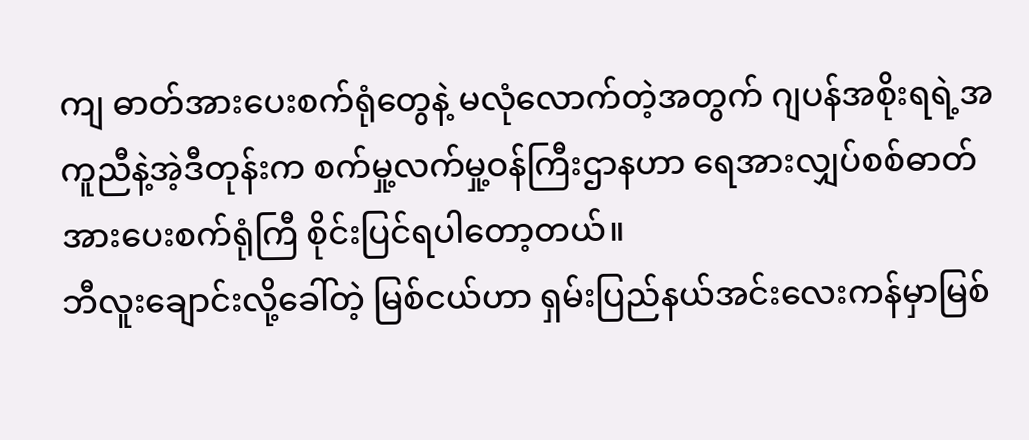ကျ ဓာတ်အားပေးစက်ရုံတွေနဲ့ မလုံလောက်တဲ့အတွက် ဂျပန်အစိုးရရဲ့အကူညီနဲ့အဲ့ဒီတုန်းက စက်မှု့လက်မှု့ဝန်ကြီးဌာနဟာ ရေအားလျှပ်စစ်ဓာတ်အားပေးစက်ရုံကြီ စိုင်းပြင်ရပါတော့တယ်။
ဘီလူးချောင်းလို့ခေါ်တဲ့ မြစ်ငယ်ဟာ ရှမ်းပြည်နယ်အင်းလေးကန်မှာမြစ်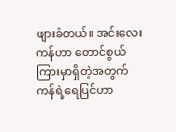ဖျားခံတယ်။ အင်းလေးကန်ဟာ တောင်စွယ်ကြားမှာရှိတဲ့အတွက် ကန်ရဲ့ရေပြင်ဟာ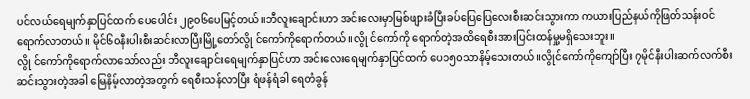ပင်လယ်ရေမျက်နှာပြင်ထက် ပေပေါင်း ၂၉၀၆ပေမြင့်တယ်။ဘီလူးချောင်းဟာ အင်းလေးမှာမြစ်ဖျားခံပြီးခပ်ပြေပြေလေးစီးဆင်းသွားကာ ကယားပြည်နယ်ကိုဖြတ်သန်းဝင်ရောက်လာတယ်။ မိုင်၆၀နီးပါးစီးဆင်းလာပြီးမြို့တော်လွို င်ကော်ကိုရောက်တယ်။လွို င်ကော်ကို ရောက်တဲ့အထိရေစီးအားပြင်းထန်မှု့မရှိသေးဘူး။
လွို င်ကော်ကိုရောက်လာသော်လည်း ဘီလူးချောင်းရေမျက်နှာပြင်ဟာ အင်းလေးရေမျက်နှာပြင်ထက် ပေ၁၅၀သာနိမ့်သေးတယ်။လွိုင်ကော်ကိုကျော်ပြီး ၇မိုင်နီးပါးဆက်လက်စီးဆင်းသွားတဲ့အခါ မြေနိမ့်လာတဲ့အတွက် ရေစီးသန်လာပြီး ရံဖန်ရံခါ ရေတံခွန်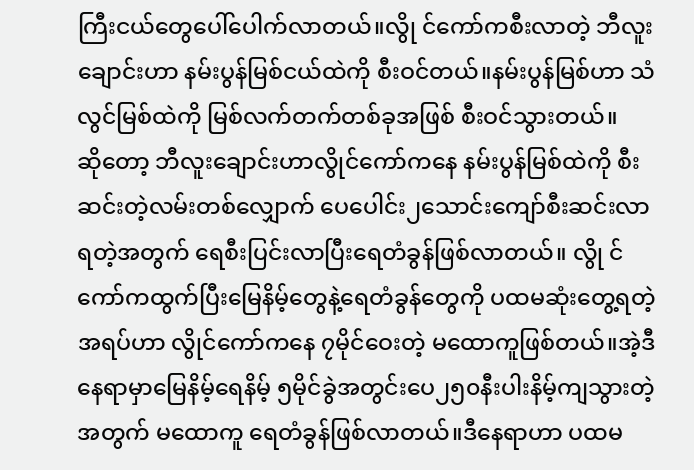ကြီးငယ်တွေပေါ်ပေါက်လာတယ်။လွို င်ကော်ကစီးလာတဲ့ ဘီလူးချောင်းဟာ နမ်းပွန်မြစ်ငယ်ထဲကို စီးဝင်တယ်။နမ်းပွန်မြစ်ဟာ သံလွင်မြစ်ထဲကို မြစ်လက်တက်တစ်ခုအဖြစ် စီးဝင်သွားတယ်။
ဆိုတော့ ဘီလူးချောင်းဟာလွိုင်ကော်ကနေ နမ်းပွန်မြစ်ထဲကို စီးဆင်းတဲ့လမ်းတစ်လျှောက် ပေပေါင်း၂သောင်းကျော်စီးဆင်းလာရတဲ့အတွက် ရေစီးပြင်းလာပြီးရေတံခွန်ဖြစ်လာတယ်။ လွို င်ကော်ကထွက်ပြီးမြေနိမ့်တွေနဲ့ရေတံခွန်တွေကို ပထမဆုံးတွေ့ရတဲ့အရပ်ဟာ လွိုင်ကော်ကနေ ၇မိုင်ဝေးတဲ့ မထောကူဖြစ်တယ်။အဲ့ဒီနေရာမှာမြေနိမ့်ရေနိမ့် ၅မိုင်ခွဲအတွင်းပေ၂၅၀နီးပါးနိမ့်ကျသွားတဲ့အတွက် မထောကူ ရေတံခွန်ဖြစ်လာတယ်။ဒီနေရာဟာ ပထမ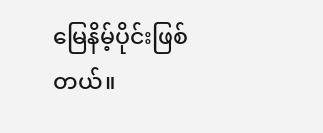မြေနိမ့်ပိုင်းဖြစ်တယ်။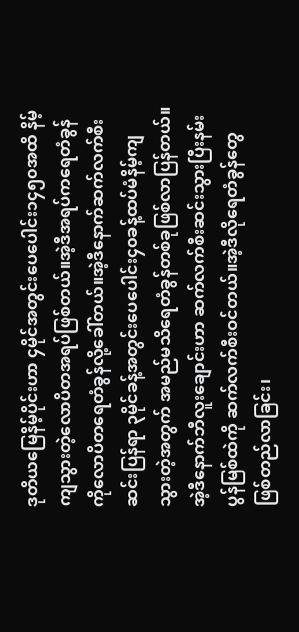ဒုတိယမြေနိမ့်ပိုင်းဟာ ၄မိုင်အတွင်းပေပေါင်း၁၄၅၀အထိ နိမ့်ကျသွားတဲ့လောပိတအရပ်ဖြစ်တယ်။အဲ့ဒီအရပ်ကရေတံခွန်ကိုလောပိတရေတံခွန်လို့ခေါ်တယ်။အဲ့ဒီနောက်ဆက်လက်စီးဆင်းပြန်ရာ ၃မိုင်ခန့်အတွင်းပေပေါင်း၄၀ခန့်ထပ်မံနိမ့်ကျသွားတဲ့အတွက် အမည်မသိရေတံခွန်တစ်ခုဖြစ်လာပြန်တယ်။အဲ့ဒီနောက်ဘီလူးချောင်းဟာ ဆက်လက်စီးဆင်းသွားပြီးနမ်းပွန်မြစ်ထဲကို ဆက်လက်စီးဝင်တယ်။အဲ့ဒီလိုရေတံခွန်တွေဖြစ်တည်လာခြင်း၊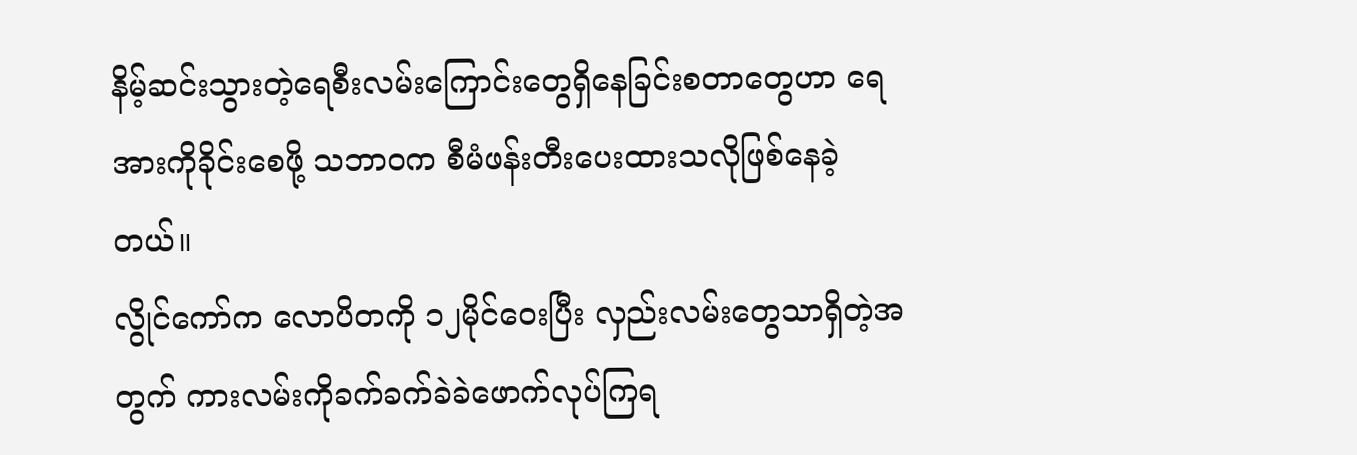နိမ့်ဆင်းသွားတဲ့ရေစီးလမ်းကြောင်းတွေရှိနေခြင်းစတာတွေဟာ ရေအားကိုခိုင်းစေဖို့ သဘာဝက စီမံဖန်းတီးပေးထားသလိုဖြစ်နေခဲ့တယ်။
လွိုင်ကော်က လောပိတကို ၁၂မိုင်ဝေးပြီး လှည်းလမ်းတွေသာရှိတဲ့အတွက် ကားလမ်းကိုခက်ခက်ခဲခဲဖောက်လုပ်ကြရ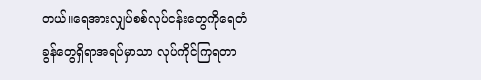တယ်။ရေအားလျှပ်စစ်လုပ်ငန်းတွေကိုရေတံခွန်တွေရှိရာအရပ်မှာသာ လုပ်ကိုင်ကြရတာ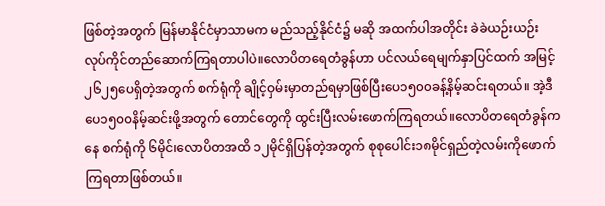ဖြစ်တဲ့အတွက် မြန်မာနိုင်ငံမှာသာမက မည်သည့်နိုင်ငံ၌ မဆို အထက်ပါအတိုင်း ခဲခဲယဉ်းယဉ်း လုပ်ကိုင်တည်ဆောက်ကြရတာပါပဲ။လောပိတရေတံခွန်ဟာ ပင်လယ်ရေမျက်နှာပြင်ထက် အမြင့် ၂၆၂၅ပေရှိတဲ့အတွက် စက်ရုံကို ချိုင့်ဝှမ်းမှာတည်ရမှာဖြစ်ပြီးပေ၁၅၀၀ခန့်နိမ့်ဆင်းရတယ်။ အဲ့ဒီပေ၁၅၀၀နိမ့်ဆင်းဖို့အတွက် တောင်တွေကို ထွင်းပြီးလမ်းဖောက်ကြရတယ်။လောပိတရေတံခွန်ကနေ စက်ရုံကို ၆မိုင်၊လောပိတအထိ ၁၂မိုင်ရှိပြန်တဲ့အတွက် စုစုပေါင်း၁၈မိုင်ရှည်တဲ့လမ်းကိုဖောက်ကြရတာဖြစ်တယ်။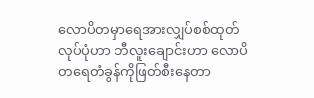လောပိတမှာရေအားလျှပ်စစ်ထုတ်လုပ်ပုံဟာ ဘီလူးချောင်းဟာ လောပိတရေတံခွန်ကိုဖြတ်စီးနေတာ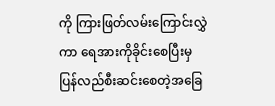ကို ကြားဖြတ်လမ်းကြောင်းလွှဲကာ ရေအားကိုခိုင်းစေပြီးမှပြန်လည်စီးဆင်းစေတဲ့အခြေ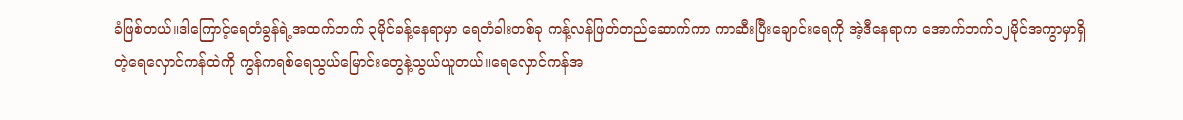ခံဖြစ်တယ်။ဒါကြောင့်ရေတံခွန်ရဲ့အထက်ဘက် ၃မိုင်ခန့်နေရာမှာ ရေတံခါးတစ်ခု ကန့်လန်ဖြတ်တည်ဆောက်ကာ ကာဆီးပြီးချောင်းရေကို အဲ့ဒီနေရာက အောက်ဘက်၁၂မိုင်အကွာမှာရှိတဲ့ရေလှောင်ကန်ထဲကို ကွန်ကရစ်ရေသွယ်မြောင်းတွေနဲ့သွယ်ယူတယ်။ရေလှောင်ကန်အ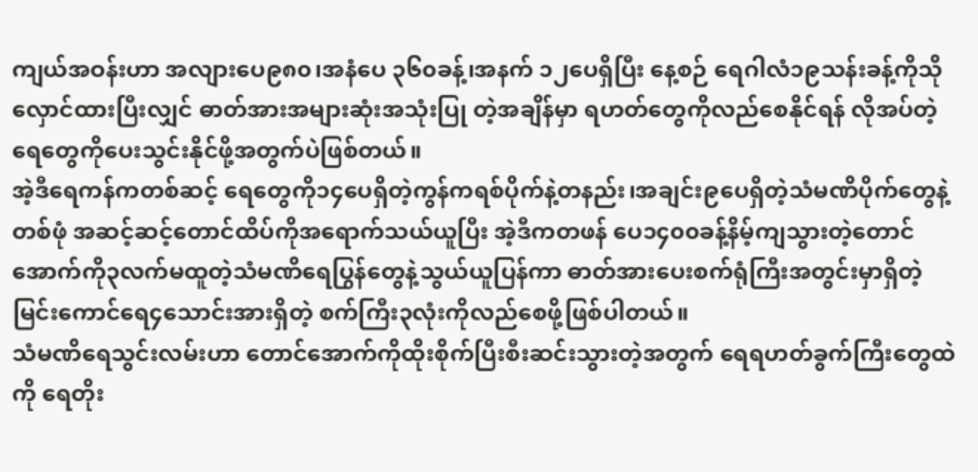ကျယ်အဝန်းဟာ အလျားပေ၉၈၀၊အနံပေ ၃၆၀ခန့်၊အနက် ၁၂ပေရှိပြီး နေ့စဉ် ရေဂါလံ၁၉သန်းခန့်ကိုသိုလှောင်ထားပြီးလျှင် ဓာတ်အားအများဆုံးအသုံးပြု တဲ့အချိန်မှာ ရဟတ်တွေကိုလည်စေနိုင်ရန် လိုအပ်တဲ့ရေတွေကိုပေးသွင်းနိုင်ဖို့အတွက်ပဲဖြစ်တယ်။
အဲ့ဒီရေကန်ကတစ်ဆင့် ရေတွေကို၁၄ပေရှိတဲ့ကွန်ကရစ်ပိုက်နဲ့တနည်း၊အချင်း၉ပေရှိတဲ့သံမဏိပိုက်တွေနဲ့တစ်ဖုံ အဆင့်ဆင့်တောင်ထိပ်ကိုအရောက်သယ်ယူပြီး အဲ့ဒီကတဖန် ပေ၁၄၀၀ခန့်နိမ့်ကျသွားတဲ့တောင်အောက်ကို၃လက်မထူတဲ့သံမဏိရေပြွန်တွေနဲ့သွယ်ယူပြန်ကာ ဓာတ်အားပေးစက်ရုံကြီးအတွင်းမှာရှိတဲ့မြင်းကောင်ရေ၄သောင်းအားရှိတဲ့ စက်ကြီး၃လုံးကိုလည်စေဖို့ဖြစ်ပါတယ်။
သံမဏိရေသွင်းလမ်းဟာ တောင်အောက်ကိုထိုးစိုက်ပြီးစီးဆင်းသွားတဲ့အတွက် ရေရဟတ်ခွက်ကြီးတွေထဲကို ရေတိုး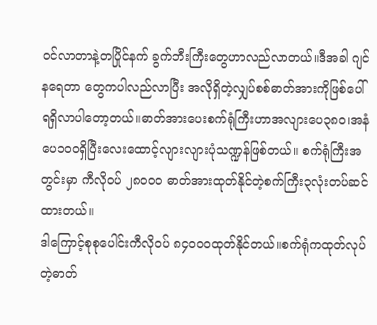ဝင်လာတာနဲ့တပြိုင်နက် ခွက်ဘီးကြီးတွေဟာလည်လာတယ်။ဒီအခါ ဂျင်နရေတာ တွေကပါလည်လာပြီး အလိုရှိတဲ့လျှပ်စစ်ဓာတ်အားကိုဖြစ်ပေါ်ရရှိလာပါတော့တယ်။ဓာတ်အားပေးစက်ရုံကြီးဟာအလျားပေ၃၈၀၊အနံပေ၁၀၀ရှိပြီးလေးထောင့်လျားလျားပုံသဏ္ဍန်ဖြစ်တယ်။ စက်ရုံကြီးအတွင်းမှာ ကီလိုဝပ် ၂၈၀၀၀ ဓာတ်အားထုတ်နိုင်တဲ့စက်ကြီး၃လုံးတပ်ဆင်ထားတယ်။
ဒါကြောင့်စုစုပေါင်းကီလိုဝပ် ၈၄၀၀၀ထုတ်နိုင်တယ်။စက်ရုံကထုတ်လုပ်တဲ့ဓာတ်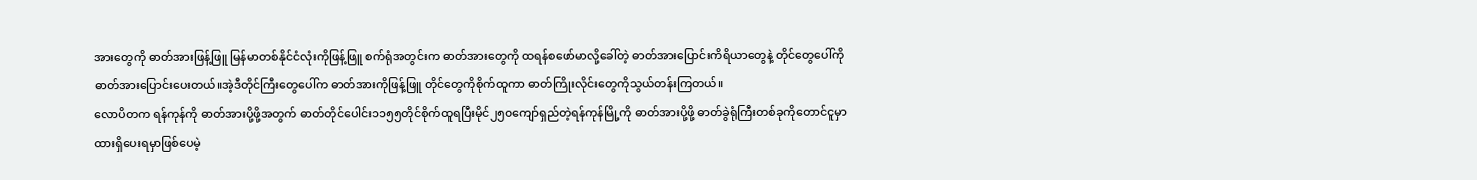အားတွေကို ဓာတ်အားဖြန့်ဖြူ မြန်မာတစ်နိုင်ငံလုံးကိုဖြန့်ဖြူ စက်ရုံအတွင်းက ဓာတ်အားတွေကို ထရန်စဖော်မာလို့ခေါ်တဲ့ ဓာတ်အားပြောင်းကိရိယာတွေနဲ့ တိုင်တွေပေါ်ကို ဓာတ်အားပြောင်းပေးတယ်။အဲ့ဒီတိုင်ကြီးတွေပေါ်က ဓာတ်အားကိုဖြန့်ဖြူ တိုင်တွေကိုစိုက်ထူကာ ဓာတ်ကြိုးလိုင်းတွေကိုသွယ်တန်းကြတယ်။
လောပိတက ရန်ကုန်ကို ဓာတ်အားပို့ဖို့အတွက် ဓာတ်တိုင်ပေါင်း၁၁၅၅တိုင်စိုက်ထူရပြီးမိုင်၂၅၀ကျော်ရှည်တဲ့ရန်ကုန်မြို့ကို ဓာတ်အားပို့ဖို့ ဓာတ်ခွဲရုံကြီးတစ်ခုကိုတောင်ငူမှာထားရှိပေးရမှာဖြစ်ပေမဲ့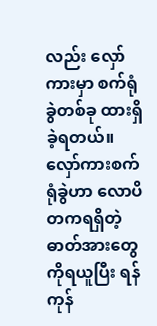လည်း လှော်ကားမှာ စက်ရုံခွဲတစ်ခု ထားရှိခဲ့ရတယ်။လှော်ကားစက်ရုံခွဲဟာ လောပိတကရရှိတဲ့ ဓာတ်အားတွေကိုရယူပြီး ရန်ကုန်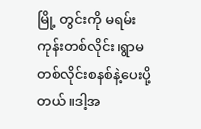မြို့ တွင်းကို မရမ်းကုန်းတစ်လိုင်း၊ရွာမတစ်လိုင်းစနစ်နဲ့ပေးပို့တယ်။ဒါ့အ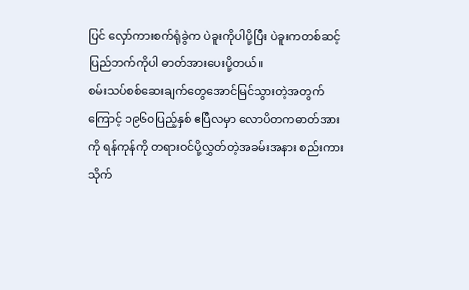ပြင် လှော်ကားစက်ရုံခွဲက ပဲခူးကိုပါပို့ပြီး ပဲခူးကတစ်ဆင့်ပြည်ဘက်ကိုပါ ဓာတ်အားပေးပို့တယ်။
စမ်းသပ်စစ်ဆေးချက်တွေအောင်မြင်သွားတဲ့အတွက်ကြောင့် ၁၉၆၀ပြည့်နှစ် ဧပြီလမှာ လောပိတကဓာတ်အားကို ရန်ကုန်ကို တရားဝင်ပို့လွှတ်တဲ့အခမ်းအနား စည်းကားသိုက်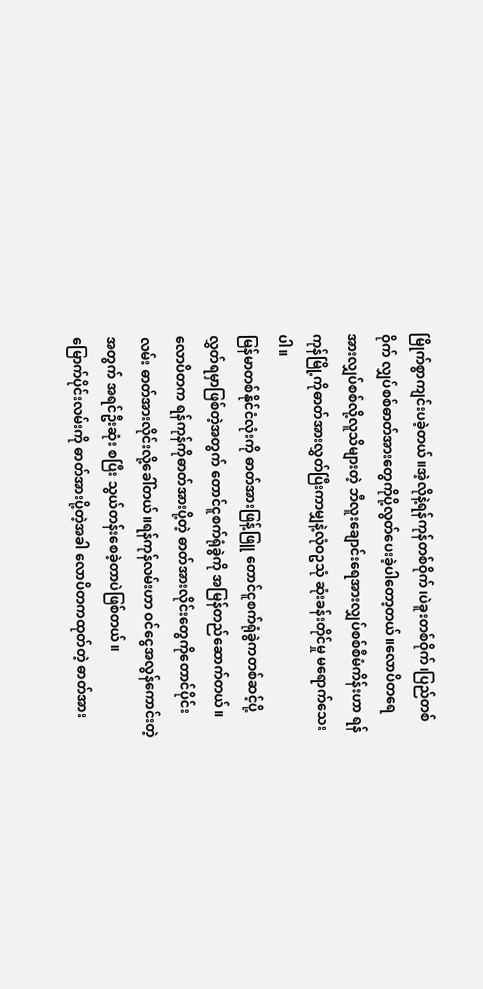မြိုက်စွာကျင်းပခဲ့တယ်။အဲ့လိုနဲ့ရန်ကုန်တစ်ဝိုက်၊ပဲခူးတစ်ဝိုက်၊ပြည်တစ်ဝိုက် လျှပ်စစ်ဓာတ်အားတွေကိုပို့လွတ်ပေးခဲ့ပါတော့တယ်။လောပိတရေအားလျှပ်စစ်လို့လူသိများတဲ့ ဘီလူးချောင်းရေအားလျှပ်စစ်စီမံကိန်းဟာ ရန်ကုန်မြို့ကိုဓာတ်အားလွှတ်ပြီးကာမျှနဲ့လုံဝဥသုံ ဆုံးခန်းတိုင်မှု မရောက်သေးပါ။
မြန်မာတစ်နိုင်ငံလုံးကို ဓာတ်အားဖြန့်ဖြူ တောင်ငူစက်ရုံခွဲကတစ်ဆင့်ပို့လွှတ်ရမှာဖြစ်တဲ့အတွက် တောင်ငူစက်ရုံခွဲကို အမြန်တည်ဆောက်တယ်။လောပိတက ရန်ကုန်ကိုဓာတ်အားပို့တဲ့ ဓာတ်အားလိုင်းတွေကိုတောင်ပိုင်းလမ်း ဓာတ်အားလိုင်းလို့ခေါ်တယ်။ရန်ကုန်လမ်းဟာ ဝင်ငွေအလွန်ကောင်းတဲ့အတွက် အရင်ဦးဆုံး စပြီး သွယ်တန်းစေခဲ့တာပဲဖြစ်တယ်။
မြောက်ပိုင်းလမ်းကို ဓာတ်အားပို့တဲ့အခါ လောပိတကထုတ်တဲ့ ဓာတ်အား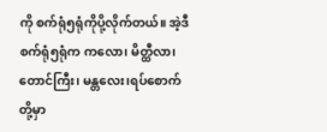ကို စက်ရုံ၅ရုံကိုပို့လိုက်တယ်။ အဲ့ဒီစက်ရုံ၅ရုံက ကလော၊ မိတ္ထီလာ၊တောင်ကြီး၊ မန္တလေး၊ရပ်စောက် တို့မှာ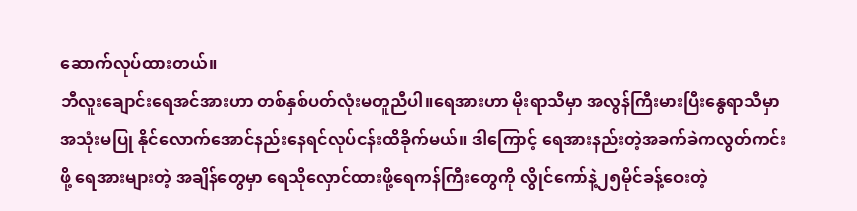ဆောက်လုပ်ထားတယ်။
ဘီလူးချောင်းရေအင်အားဟာ တစ်နှစ်ပတ်လုံးမတူညီပါ။ရေအားဟာ မိုးရာသီမှာ အလွန်ကြီးမားပြီးနွေရာသီမှာ အသုံးမပြု နိုင်လောက်အောင်နည်းနေရင်လုပ်ငန်းထိခိုက်မယ်။ ဒါကြောင့် ရေအားနည်းတဲ့အခက်ခဲကလွတ်ကင်းဖို့ ရေအားများတဲ့ အချိန်တွေမှာ ရေသိုလှောင်ထားဖို့ရေကန်ကြီးတွေကို လွိုင်ကော်နဲ့၂၅မိုင်ခန့်ဝေးတဲ့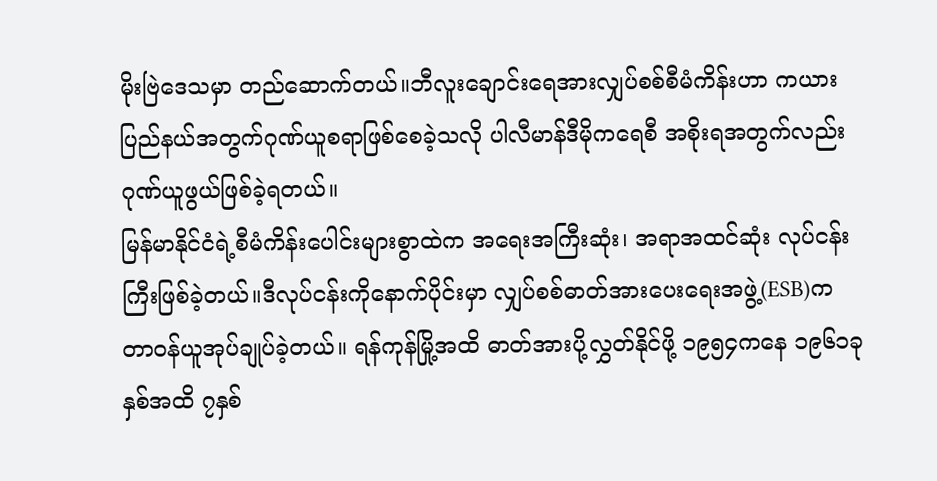မိုးဗြဲဒေသမှာ တည်ဆောက်တယ်။ဘီလူးချောင်းရေအားလျှပ်စစ်စီမံကိန်းဟာ ကယားပြည်နယ်အတွက်ဂုဏ်ယူစရာဖြစ်စေခဲ့သလို ပါလီမာန်ဒီမိုကရေစီ အစိုးရအတွက်လည်း ဂုဏ်ယူဖွယ်ဖြစ်ခဲ့ရတယ်။
မြန်မာနိုင်ငံရဲ့စီမံကိန်းပေါင်းများစွာထဲက အရေးအကြီးဆုံး၊ အရာအထင်ဆုံး လုပ်ငန်းကြီးဖြစ်ခဲ့တယ်။ဒီလုပ်ငန်းကိုနောက်ပိုင်းမှာ လျှပ်စစ်ဓာတ်အားပေးရေးအဖွဲ့(ESB)က တာဝန်ယူအုပ်ချုပ်ခဲ့တယ်။ ရန်ကုန်မြို့အထိ ဓာတ်အားပို့လွှတ်နိုင်ဖို့ ၁၉၅၄ကနေ ၁၉၆၁ခုနှစ်အထိ ၇နှစ်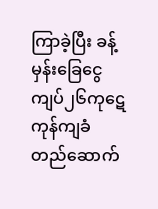ကြာခဲ့ပြီး ခန့်မှန်းခြေငွေကျပ်၂၆ကုဋေ ကုန်ကျခံ တည်ဆောက်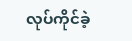လုပ်ကိုင်ခဲ့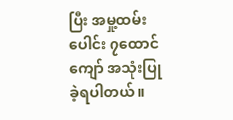ပြီး အမှု့ထမ်းပေါင်း ၇ထောင်ကျော် အသုံးပြု ခဲ့ရပါတယ်။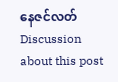နေဇင်လတ်
Discussion about this post